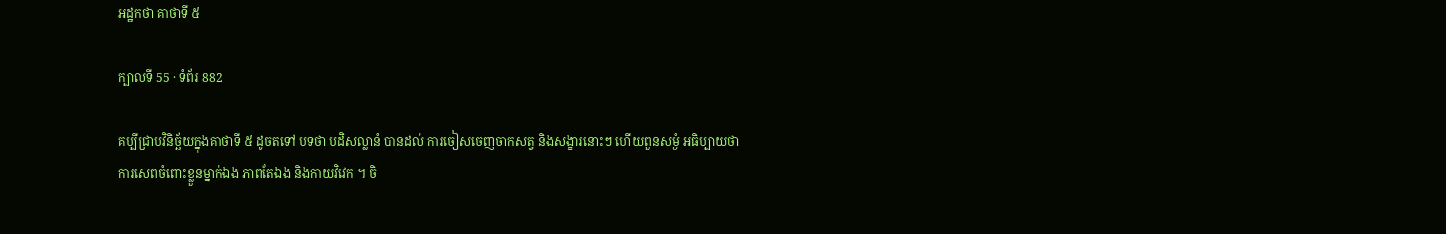អដ្ឋកថា គាថាទី ៥

ក្បាលទី 55 · ទំព័រ 882

គប្បីជ្រាបវិនិច្ឆ័យក្នុងគាថាទី ៥ ដូចតទៅ បទថា បដិសល្លានំ បានដល់ ការចៀសចេញចាកសត្វ និងសង្ខារនោះៗ ហើយពួនសម្ងំ អធិប្បាយថា ការសេពចំពោះខ្លួនម្នាក់ឯង ភាពតែឯង និងកាយវិវេក ។ ចិ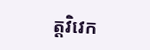ត្តវិវេក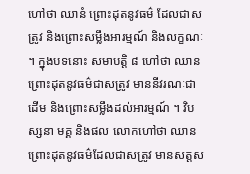ហៅថា ឈានំ ព្រោះដុតនូវធម៌ ដែលជាសត្រូវ និងព្រោះសម្លឹងអារម្មណ៍ និងលក្ខណៈ ។ ក្នុងបទនោះ សមាបត្តិ ៨ ហៅថា ឈាន ព្រោះដុតនូវធម៌ជាសត្រូវ មាននីវរណៈជាដើម និងព្រោះសម្លឹងដល់អារម្មណ៍ ។ វិបស្សនា មគ្គ និងផល លោកហៅថា ឈាន ព្រោះដុតនូវធម៌ដែលជាសត្រូវ មានសត្តស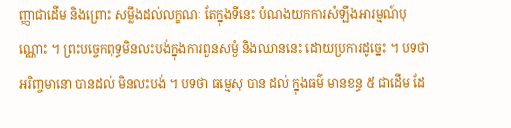ញ្ញាជាដើម និងព្រោះ សម្លឹងដល់លក្ខណៈ តែក្នុងទីនេះ បំណងយកការសំឡឹងអារម្មណ៍បុណ្ណោះ ។ ព្រះបច្ចេកពុទ្ធមិនលះបង់ក្នុងការពួនសម្ងំ និងឈាននេះ ដោយប្រការដូច្នេះ ។ បទថា អរិញ្ចមានោ បានដល់ មិនលះបង់ ។ បទថា ធម្មេសុ បាន ដល់ ក្នុងធម៌ មានខន្ធ ៥ ជាដើម ដែ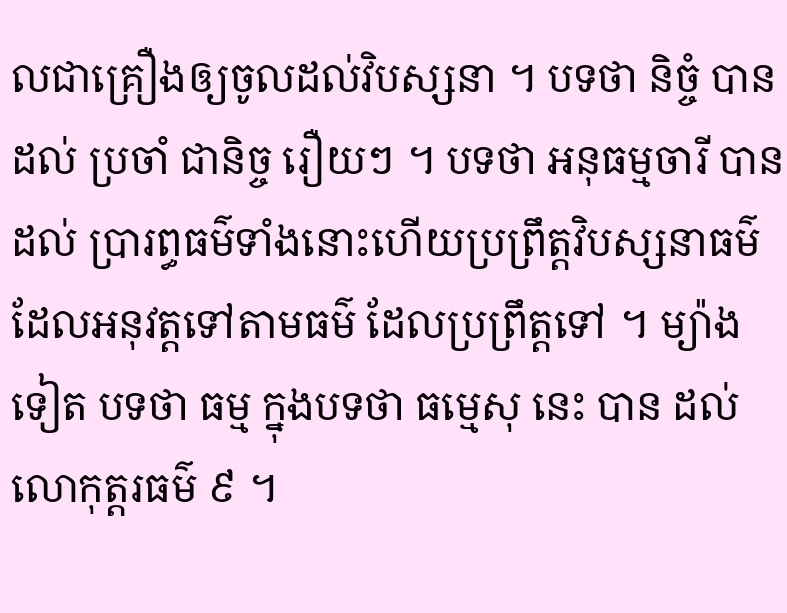លជាគ្រឿងឲ្យចូលដល់វិបស្សនា ។ បទថា និច្ចំ បានដល់ ប្រចាំ ជានិច្ច រឿយៗ ។ បទថា អនុធម្មចារី បាន ដល់ ប្រារព្ធធម៌ទាំងនោះហើយប្រព្រឹត្តវិបស្សនាធម៌ ដែលអនុវត្តទៅតាមធម៌ ដែលប្រព្រឹត្តទៅ ។ ម្យ៉ាងទៀត បទថា ធម្ម ក្នុងបទថា ធម្មេសុ នេះ បាន ដល់ លោកុត្តរធម៌ ៩ ។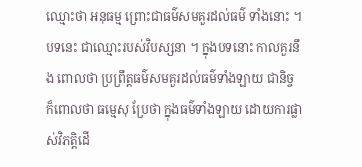ឈ្មោះថា អនុធម្ម ព្រោះជាធម៌សមគួរដល់ធម៌ ទាំងនោះ ។ បទនេះ ជាឈ្មោះរបស់វិបស្សនា ។ ក្នុងបទនោះ កាលគួរនឹង ពោលថា ប្រព្រឹត្តធម៌សមគួរដល់ធម៌ទាំងឡាយ ជានិច្ច ក៏ពោលថា ធម្មេសុ ប្រែថា ក្នុងធម៌ទាំងឡាយ ដោយការផ្លាស់វិភត្តិដើ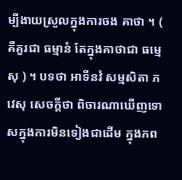ម្បីងាយស្រួលក្នុងការចង គាថា ។ ( គឺគួរជា ធម្មានំ តែក្នុងគាថាជា ធម្មេសុ ) ។ បទថា អាទីនវំ សម្មសិតា ភវេសុ សេចក្តីថា ពិចារណាឃើញទោសក្នុងការមិនទៀងជាដើម ក្នុងភព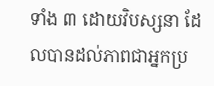ទាំង ៣ ដោយវិបស្សនា ដែលបានដល់ភាពជាអ្នកប្រ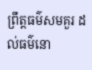ព្រឹត្តធម៌សមគួរ ដល់ធម៌នោ